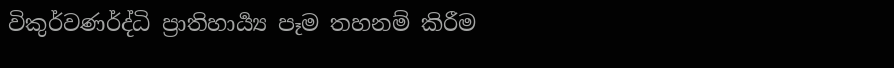විකුර්වණර්ද්ධි ප්‍රාතිහාර්‍ය්‍ය පෑම තහනම් කිරීම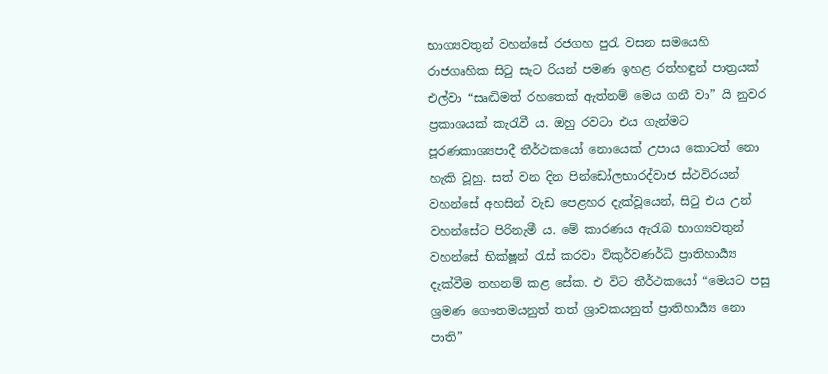භාග්‍යවතුන් වහන්සේ රජගහ පුරැ වසන සමයෙහි රාජගෘහික සිටු සැට රියන් පමණ ඉහළ රත්හඳුන් පාත්‍රයක් එල්වා “සෘද්‍ධිමත් රහතෙක් ඇත්නම් මෙය ගනී වා” යි නුවර ප්‍රකාශයක් කැරැවී ය. ඔහු රවටා එය ගැන්මට පූරණකාශ්‍යපාදී තීර්ථකයෝ නොයෙක් උපාය කොටත් නො හැකි වූහු. සත් වන දින පින්ඩෝලභාරද්වාජ ස්ථවිරයන් වහන්සේ අහසින් වැඩ පෙළහර දැක්වූයෙන්, සිටු එය උන් වහන්සේට පිරිනැමී ය. මේ කාරණය ඇරැබ භාග්‍යවතුන් වහන්සේ භික්ෂූන් රැස් කරවා විකුර්වණර්ධි ප්‍රාතිහාර්‍ය්‍ය දැක්වීම තහනම් කළ සේක. එ විට තීර්ථකයෝ “මෙයට පසු ශ්‍රමණ ගෞතමයනුත් තත් ශ්‍රාවකයනුත් ප්‍රාතිහාර්‍ය්‍ය නො පාති”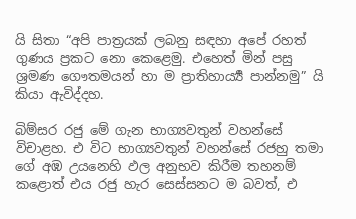යි සිතා “අපි පාත්‍රයක් ලබනු සඳහා අපේ රහත් ගුණය ප්‍රකට නො කෙළෙමු. එහෙත් මින් පසු ශ්‍රමණ ගෞතමයන් හා ම ප්‍රාතිහාර්‍ය්‍ය පාන්නමු” යි කියා ඇවිද්දහ.

බිම්සර රජු මේ ගැන භාග්‍යවතුන් වහන්සේ විචාළහ. එ විට භාග්‍යවතුන් වහන්සේ රජහු තමා ගේ අඹ උයනෙහි ඵල අනුභව කිරීම තහනම් කළොත් එය රජු හැර සෙස්සනට ම බවත්, එ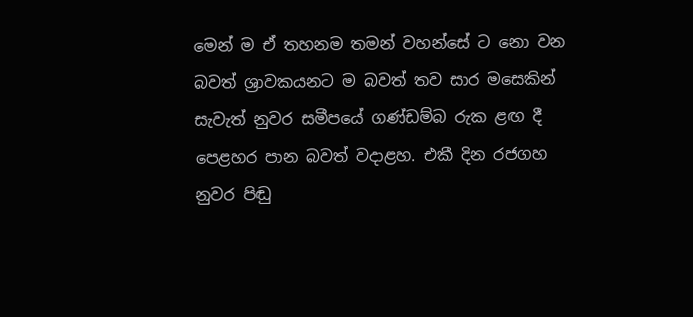මෙන් ම ඒ තහනම තමන් වහන්සේ ට නො වන බවත් ශ්‍රාවකයනට ම බවත් තව සාර මසෙකින් සැවැත් නුවර සමීපයේ ගණ්ඩම්බ රුක ළඟ දී පෙළහර පාන බවත් වදාළහ. එකී දින රජගහ නුවර පිඬු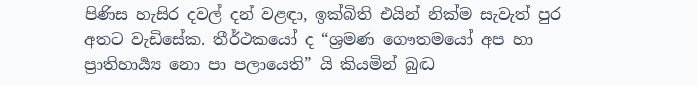පිණිස හැසිර දවල් දන් වළඳා, ඉක්බිති එයින් නික්ම සැවැත් පුර අතට වැඩිසේක. තීර්ථකයෝ ද “ශ්‍රමණ ගෞතමයෝ අප හා ප්‍රාතිහාර්‍ය්‍ය නො පා පලායෙති” යි කියමින් බුද්‍ධ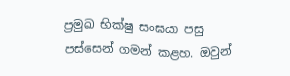ප්‍රමුඛ භික්ෂු සංඝයා පසු පස්සෙන් ගමන් කළහ. ඔවුන්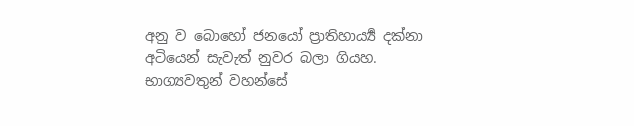අනු ව බොහෝ ජනයෝ ප්‍රාතිහාර්‍ය්‍ය දක්නා අටියෙන් සැවැත් නුවර බලා ගියහ. භාග්‍යවතුන් වහන්සේ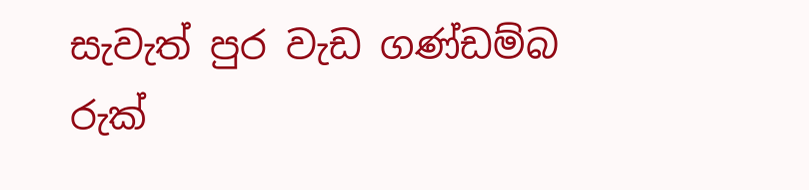සැවැත් පුර වැඩ ගණ්ඩම්බ රුක්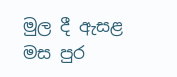මුල දී ඇසළ මස පුර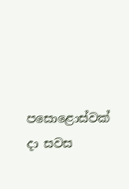පසොළොස්වක් දා සවස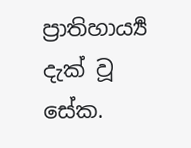ප්‍රාතිහාර්‍ය්‍ය දැක් වූ සේක.